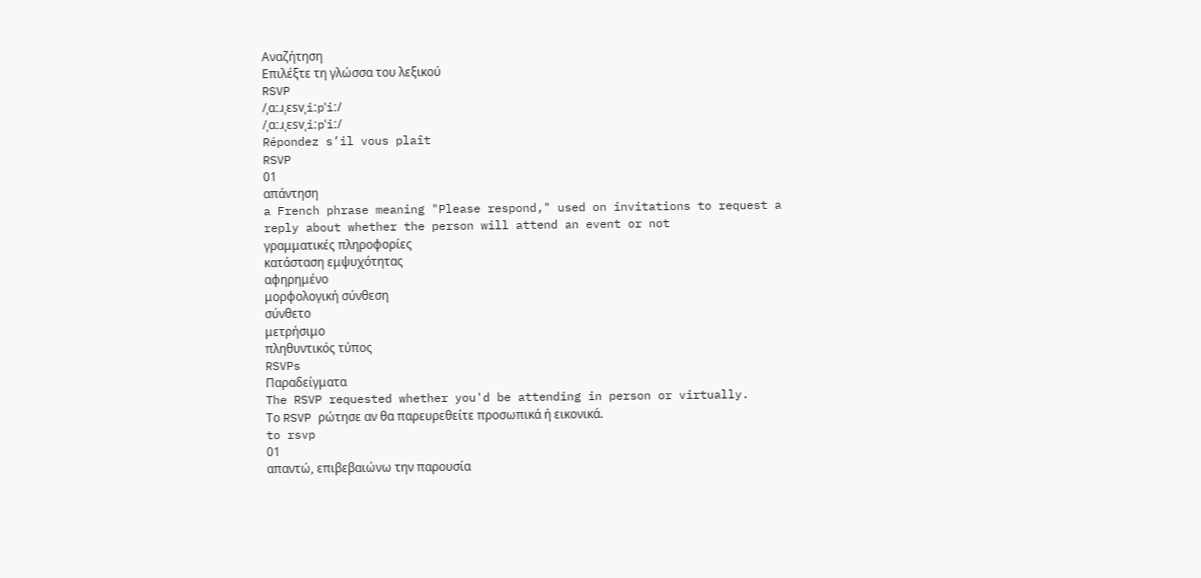Αναζήτηση
Επιλέξτε τη γλώσσα του λεξικού
RSVP
/ˌɑːɹˌɛsvˌiːpˈiː/
/ˌɑːɹˌɛsvˌiːpˈiː/
Répondez s’il vous plaît
RSVP
01
απάντηση
a French phrase meaning "Please respond," used on invitations to request a reply about whether the person will attend an event or not
γραμματικές πληροφορίες
κατάσταση εμψυχότητας
αφηρημένο
μορφολογική σύνθεση
σύνθετο
μετρήσιμο
πληθυντικός τύπος
RSVPs
Παραδείγματα
The RSVP requested whether you'd be attending in person or virtually.
Το RSVP ρώτησε αν θα παρευρεθείτε προσωπικά ή εικονικά.
to rsvp
01
απαντώ, επιβεβαιώνω την παρουσία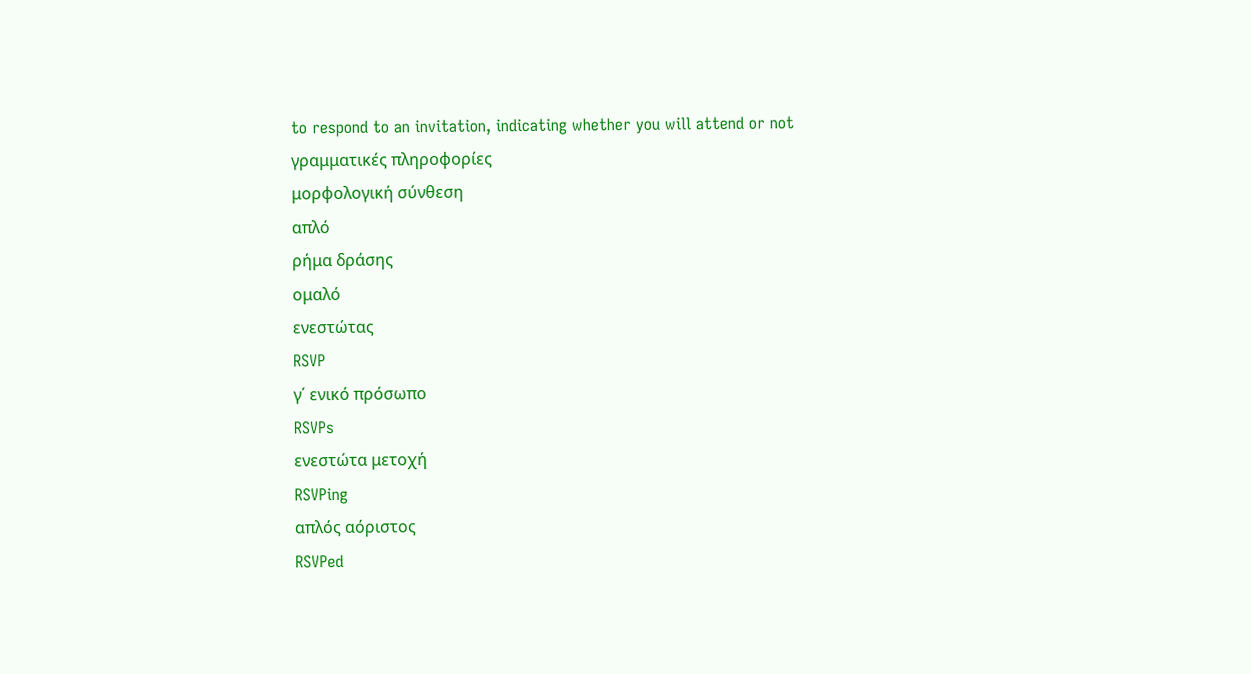to respond to an invitation, indicating whether you will attend or not
γραμματικές πληροφορίες
μορφολογική σύνθεση
απλό
ρήμα δράσης
ομαλό
ενεστώτας
RSVP
γ΄ ενικό πρόσωπο
RSVPs
ενεστώτα μετοχή
RSVPing
απλός αόριστος
RSVPed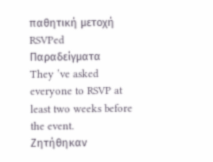παθητική μετοχή
RSVPed
Παραδείγματα
They ’ve asked everyone to RSVP at least two weeks before the event.
Ζητήθηκαν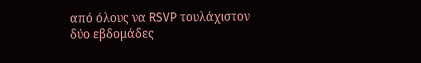από όλους να RSVP τουλάχιστον δύο εβδομάδες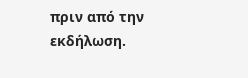πριν από την εκδήλωση.